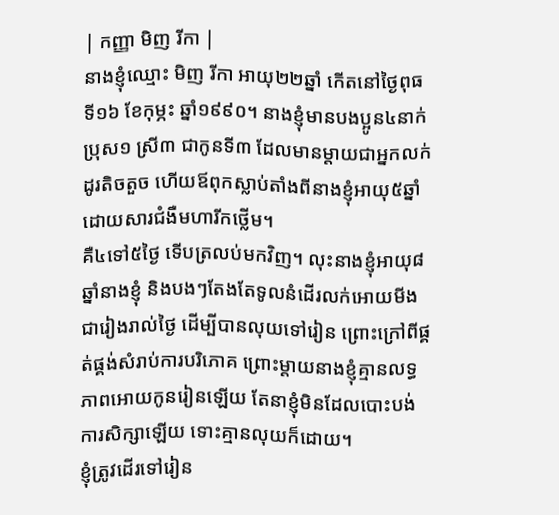| កញ្ញា មិញ រីកា |
នាងខ្ញុំឈ្មោះ មិញ រីកា អាយុ២២ឆ្នាំ កើតនៅថ្ងៃពុធ ទី១៦ ខែកុម្ភះ ឆ្នាំ១៩៩០។ នាងខ្ញុំមានបងប្អូន៤នាក់ ប្រុស១ ស្រី៣ ជាកូនទី៣ ដែលមានម្តាយជាអ្នកលក់ដូរតិចតួច ហើយឪពុកស្លាប់តាំងពីនាងខ្ញុំអាយុ៥ឆ្នាំ ដោយសារជំងឺមហារីកថ្លើម។
គឺ៤ទៅ៥ថ្ងៃ ទើបត្រលប់មកវិញ។ លុះនាងខ្ញុំអាយុ៨ឆ្នាំនាងខ្ញុំ និងបងៗតែងតែទូលនំដើរលក់អោយមីងជារៀងរាល់ថ្ងៃ ដើម្បីបានលុយទៅរៀន ព្រោះក្រៅពីផ្គត់ផ្គង់សំរាប់ការបរិភោគ ព្រោះម្តាយនាងខ្ញុំគ្មានលទ្ធភាពអោយកូនរៀនឡើយ តែនាខ្ញុំមិនដែលបោះបង់ការសិក្សាឡើយ ទោះគ្មានលុយក៏ដោយ។
ខ្ញុំត្រូវដើរទៅរៀន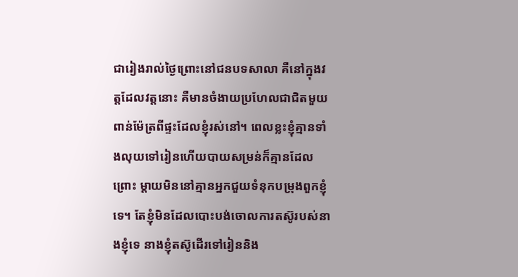ជារៀងរាល់ថ្ងៃព្រោះនៅជនបទសាលា គឺនៅក្នុងវត្តដែលវត្តនោះ គឺមានចំងាយប្រហែលជាជិតមួយពាន់ម៉ែត្រពីផ្ទះដែលខ្ញុំរស់នៅ។ ពេលខ្លះខ្ញុំគ្មានទាំងលុយទៅរៀនហើយបាយសម្រន់ក៏គ្មានដែលព្រោះ ម្តាយមិននៅគ្មានអ្នកជួយទំនុកបម្រុងពួកខ្ញុំទេ។ តែខ្ញុំមិនដែលបោះបង់ចោលការតស៊ូរបស់នាងខ្ញុំទេ នាងខ្ញុំតស៊ូដើរទៅរៀននិង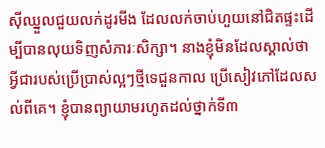ស៊ីឈ្នួលជួយលក់ដូរមីង ដែលលក់ចាប់ហួយនៅជិតផ្ទះដើម្បីបានលុយទិញសំភារៈសិក្សា។ នាងខ្ញុំមិនដែលស្គាល់ថាអ្វីជារបស់ប្រើប្រាស់ល្អៗថ្មីទេជួនកាល ប្រើសៀវភៅដែលសល់ពីគេ។ ខ្ញុំបានព្យាយាមរហូតដល់ថ្នាក់ទី៣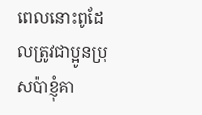ពេលនោះពូដែលត្រូវជាប្អូនប្រុសប៉ាខ្ញុំគា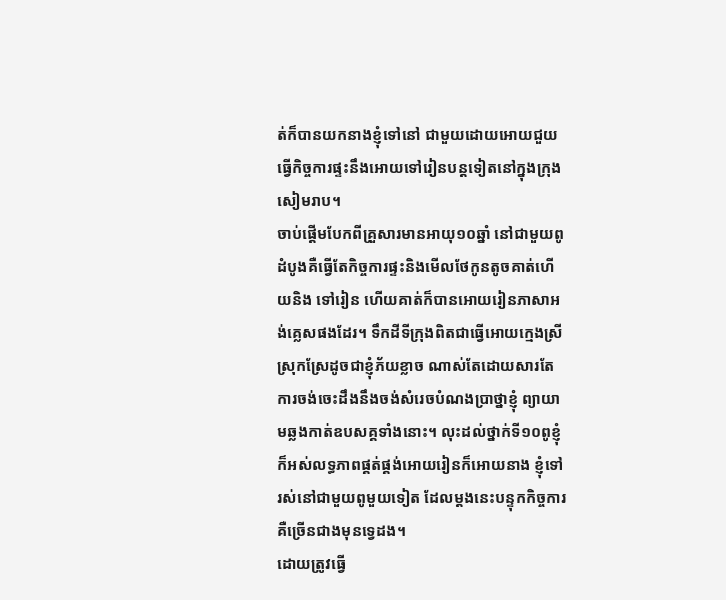ត់ក៏បានយកនាងខ្ញុំទៅនៅ ជាមួយដោយអោយជួយធ្វើកិច្ចការផ្ទះនឹងអោយទៅរៀនបន្តទៀតនៅក្នុងក្រុង សៀមរាប។
ចាប់ផ្តើមបែកពីគ្រួសារមានអាយុ១០ឆ្នាំ នៅជាមួយពូដំបូងគឺធ្វើតែកិច្ចការផ្ទះនិងមើលថែកូនតូចគាត់ហើយនិង ទៅរៀន ហើយគាត់ក៏បានអោយរៀនភាសាអង់គ្លេសផងដែរ។ ទឹកដីទីក្រុងពិតជាធ្វើអោយក្មេងស្រីស្រុកស្រែដូចជាខ្ញុំភ័យខ្លាច ណាស់តែដោយសារតែការចង់ចេះដឹងនឹងចង់សំរេចបំណងប្រាថ្នាខ្ញុំ ព្យាយាមឆ្លងកាត់ឧបសគ្គទាំងនោះ។ លុះដល់ថ្នាក់ទី១០ពូខ្ញុំក៏អស់លទ្ធភាពផ្គត់ផ្គង់អោយរៀនក៏អោយនាង ខ្ញុំទៅរស់នៅជាមួយពូមួយទៀត ដែលម្តងនេះបន្ទុកកិច្ចការគឺច្រើនជាងមុនទ្វេដង។
ដោយត្រូវធ្វើ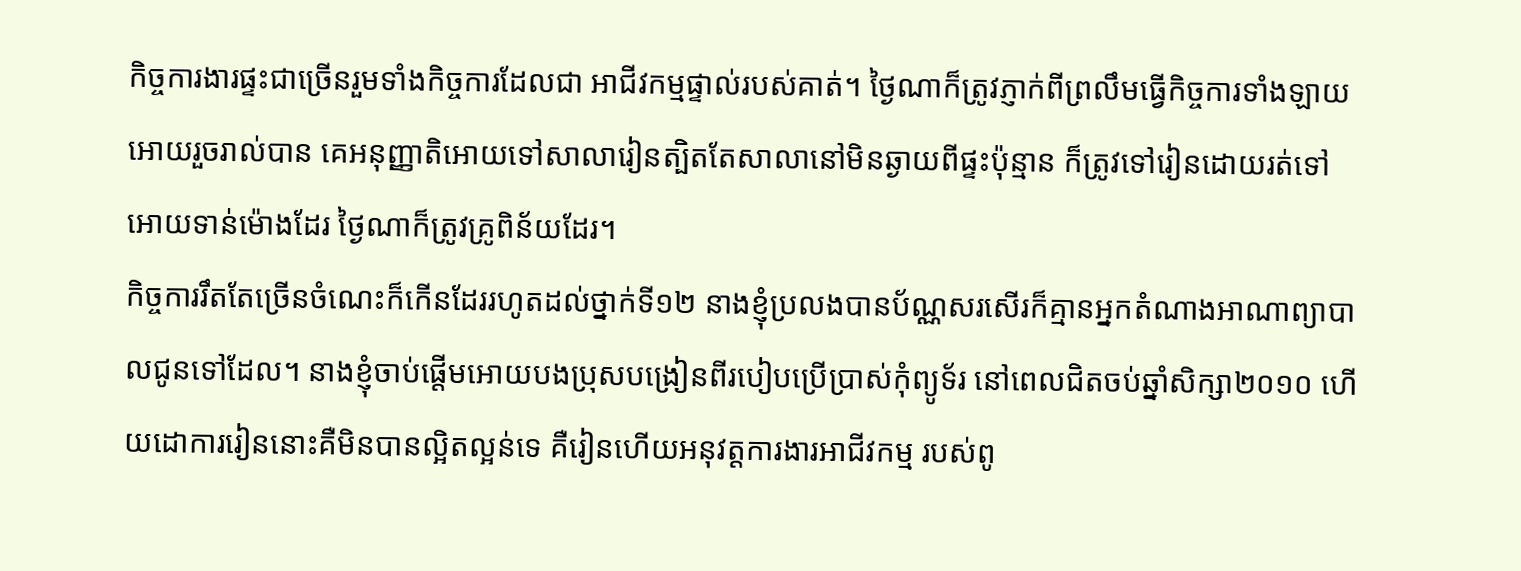កិច្ចការងារផ្ទះជាច្រើនរួមទាំងកិច្ចការដែលជា អាជីវកម្មផ្ទាល់របស់គាត់។ ថ្ងៃណាក៏ត្រូវភ្ញាក់ពីព្រលឹមធ្វើកិច្ចការទាំងឡាយអោយរួចរាល់បាន គេអនុញ្ញាតិអោយទៅសាលារៀនត្បិតតែសាលានៅមិនឆ្ងាយពីផ្ទះប៉ុន្មាន ក៏ត្រូវទៅរៀនដោយរត់ទៅអោយទាន់ម៉ោងដែរ ថ្ងៃណាក៏ត្រូវគ្រូពិន័យដែរ។
កិច្ចការរឹតតែច្រើនចំណេះក៏កើនដែររហូតដល់ថ្នាក់ទី១២ នាងខ្ញុំប្រលងបានប័ណ្ណសរសើរក៏គ្មានអ្នកតំណាងអាណាព្យាបាលជូនទៅដែល។ នាងខ្ញុំចាប់ផ្តើមអោយបងប្រុសបង្រៀនពីរបៀបប្រើប្រាស់កុំព្យូទ័រ នៅពេលជិតចប់ឆ្នាំសិក្សា២០១០ ហើយដោការរៀននោះគឺមិនបានល្អិតល្អន់ទេ គឺរៀនហើយអនុវត្តការងារអាជីវកម្ម របស់ពូ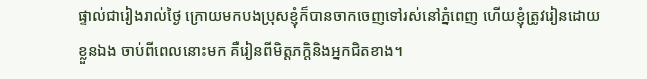ផ្ទាល់ជារៀងរាល់ថ្ងៃ ក្រោយមកបងប្រុសខ្ញុំក៏បានចាកចេញទៅរស់នៅភ្នំពេញ ហើយខ្ញុំត្រូវរៀនដោយខ្លួនឯង ចាប់ពីពេលនោះមក គឺរៀនពីមិត្តភក្តិនិងអ្នកជិតខាង។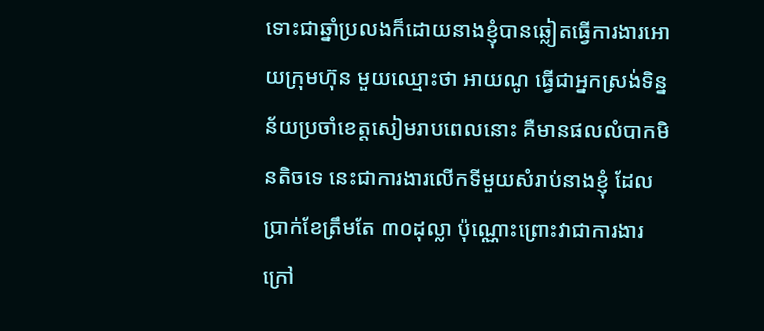ទោះជាឆ្នាំប្រលងក៏ដោយនាងខ្ញុំបានឆ្លៀតធ្វើការងារអោយក្រុមហ៊ុន មួយឈ្មោះថា អាយណូ ធ្វើជាអ្នកស្រង់ទិន្នន័យប្រចាំខេត្តសៀមរាបពេលនោះ គឺមានផលលំបាកមិនតិចទេ នេះជាការងារលើកទីមួយសំរាប់នាងខ្ញុំ ដែលប្រាក់ខែត្រឹមតែ ៣០ដុល្លា ប៉ុណ្ណោះព្រោះវាជាការងារក្រៅ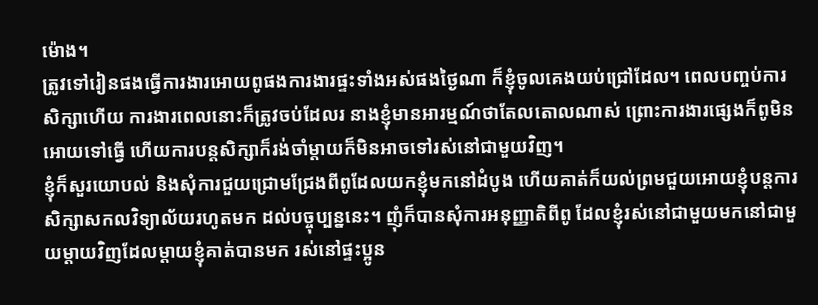ម៉ោង។
ត្រូវទៅរៀនផងធ្វើការងារអោយពូផងការងារផ្ទះទាំងអស់ផងថ្ងៃណា ក៏ខ្ញុំចូលគេងយប់ជ្រៅដែល។ ពេលបញ្ចប់ការសិក្សាហើយ ការងារពេលនោះក៏ត្រូវចប់ដែលរ នាងខ្ញុំមានអារម្មណ៍ថាតែលតោលណាស់ ព្រោះការងារផ្សេងក៏ពូមិនអោយទៅធ្វើ ហើយការបន្តសិក្សាក៏រង់ចាំម្តាយក៏មិនអាចទៅរស់នៅជាមួយវិញ។
ខ្ញុំក៏សួរយោបល់ និងសុំការជួយជ្រោមជ្រែងពីពូដែលយកខ្ញុំមកនៅដំបូង ហើយគាត់ក៏យល់ព្រមជួយអោយខ្ញុំបន្តការសិក្សាសកលវិទ្យាល័យរហូតមក ដល់បច្ចុប្បន្ននេះ។ ញុំក៏បានសុំការអនុញ្ញាតិពីពូ ដែលខ្ញុំរស់នៅជាមួយមកនៅជាមួយម្តាយវិញដែលម្តាយខ្ញុំគាត់បានមក រស់នៅផ្ទះប្អូន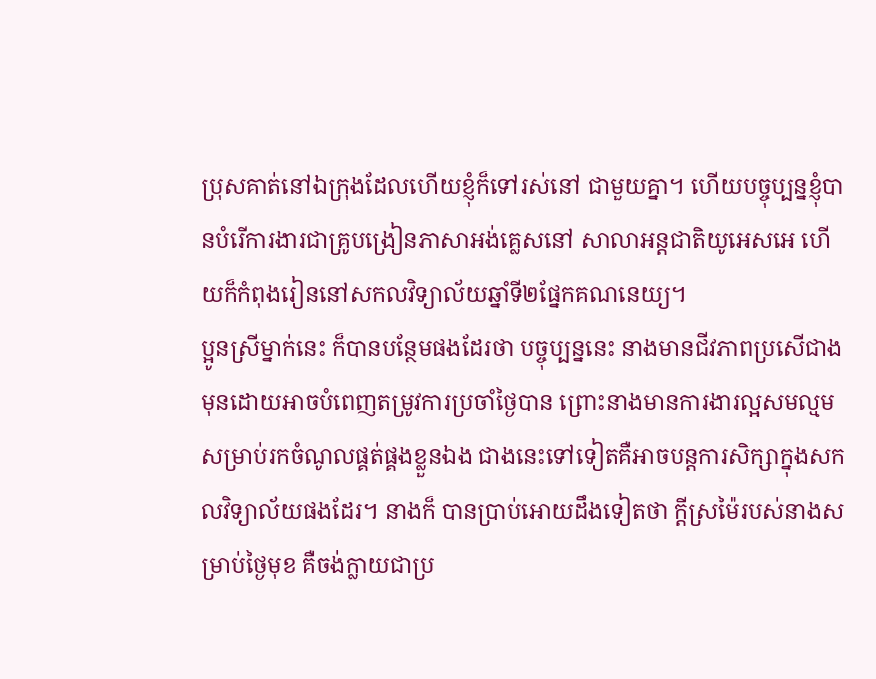ប្រុសគាត់នៅឯក្រុងដែលហើយខ្ញុំក៏ទៅរស់នៅ ជាមួយគ្នា។ ហើយបច្ចុប្បន្នខ្ញុំបានបំរើការងារជាគ្រូបង្រៀនភាសាអង់គ្លេសនៅ សាលាអន្តជាតិយូអេសអេ ហើយក៏កំពុងរៀននៅសកលវិទ្យាល័យឆ្នាំទី២ផ្នែកគណនេយ្យ។
ប្អូនស្រីម្នាក់នេះ ក៏បានបន្ថែមផងដែរថា បច្ចុប្បន្ននេះ នាងមានជីវភាពប្រសើជាងមុនដោយអាចបំពេញតម្រូវការប្រចាំថ្ងៃបាន ព្រោះនាងមានការងារល្អសមល្មមសម្រាប់រកចំណូលផ្គត់ផ្គងខ្លួនឯង ជាងនេះទៅទៀតគឺអាចបន្តការសិក្សាក្នុងសកលវិទ្យាល័យផងដែរ។ នាងក៏ បានប្រាប់អោយដឹងទៀតថា ក្ដីស្រម៉ៃរបស់នាងសម្រាប់ថ្ងៃមុខ គឺចង់ក្លាយជាប្រ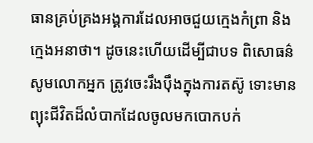ធានគ្រប់គ្រងអង្គការដែលអាចជួយក្មេងកំព្រា និង ក្មេងអនាថា។ ដូចនេះហើយដើម្បីជាបទ ពិសោធន៌សូមលោកអ្នក ត្រូវចេះរឹងប៉ឹងក្នុងការតស៊ូ ទោះមានព្យុះជីវិតដ៏លំបាកដែលចូលមកបោកបក់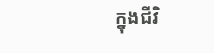ក្នុងជីវិ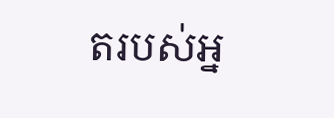តរបស់អ្ន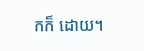កក៏ ដោយ។